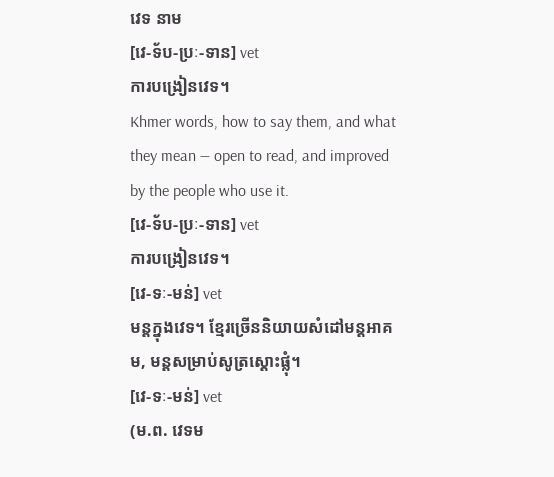វេទ នាម
[វេ-ទ័ប-ប្រៈ-ទាន] vet
ការបង្រៀនវេទ។
Khmer words, how to say them, and what they mean — open to read, and improved by the people who use it.
[វេ-ទ័ប-ប្រៈ-ទាន] vet
ការបង្រៀនវេទ។
[វេ-ទៈ-មន់] vet
មន្តក្នុងវេទ។ ខ្មែរច្រើននិយាយសំដៅមន្តអាគម, មន្តសម្រាប់សូត្រស្តោះផ្លុំ។
[វេ-ទៈ-មន់] vet
(ម.ព. វេទម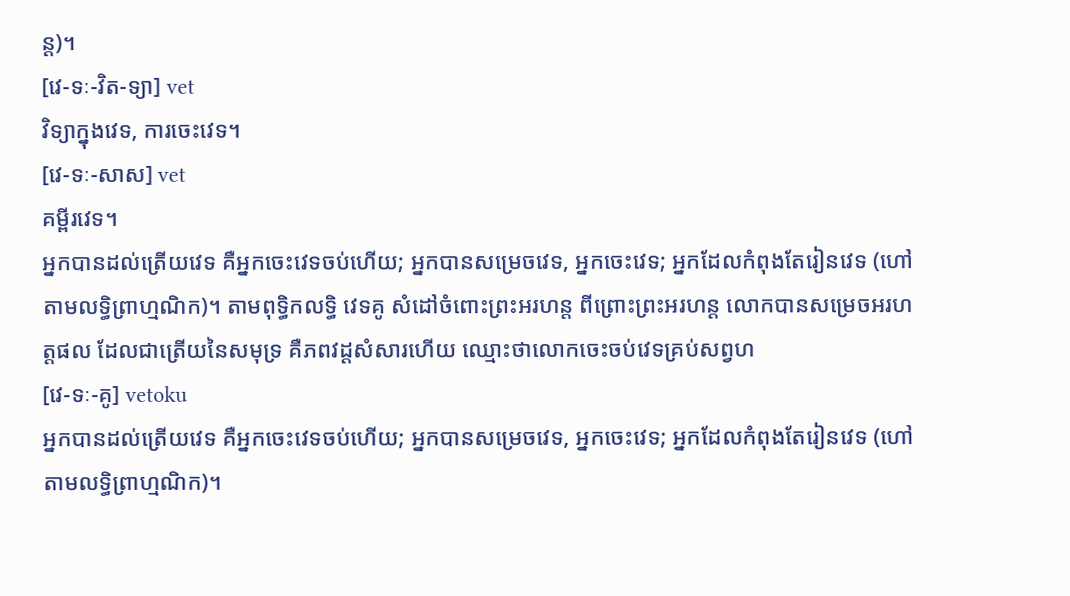ន្ត)។
[វេ-ទៈ-វិត-ទ្យា] vet
វិទ្យាក្នុងវេទ, ការចេះវេទ។
[វេ-ទៈ-សាស] vet
គម្ពីរវេទ។
អ្នកបានដល់ត្រើយវេទ គឺអ្នកចេះវេទចប់ហើយ; អ្នកបានសម្រេចវេទ, អ្នកចេះវេទ; អ្នកដែលកំពុងតែរៀនវេទ (ហៅតាមលទ្ធិព្រាហ្មណិក)។ តាមពុទ្ធិកលទ្ធិ វេទគូ សំដៅចំពោះព្រះអរហន្ត ពីព្រោះព្រះអរហន្ត លោកបានសម្រេចអរហត្តផល ដែលជាត្រើយនៃសមុទ្រ គឺភពវដ្ដសំសារហើយ ឈ្មោះថាលោកចេះចប់វេទគ្រប់សព្វហ
[វេ-ទៈ-គូ] vetoku
អ្នកបានដល់ត្រើយវេទ គឺអ្នកចេះវេទចប់ហើយ; អ្នកបានសម្រេចវេទ, អ្នកចេះវេទ; អ្នកដែលកំពុងតែរៀនវេទ (ហៅតាមលទ្ធិព្រាហ្មណិក)។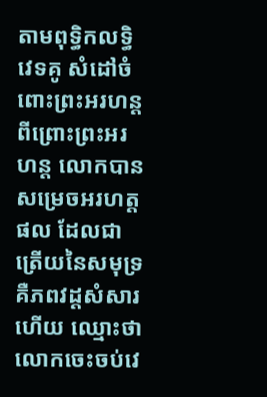តាមពុទ្ធិកលទ្ធិ វេទគូ សំដៅចំពោះព្រះអរហន្ត ពីព្រោះព្រះអរហន្ត លោកបានសម្រេចអរហត្តផល ដែលជាត្រើយនៃសមុទ្រ គឺភពវដ្ដសំសារហើយ ឈ្មោះថាលោកចេះចប់វេ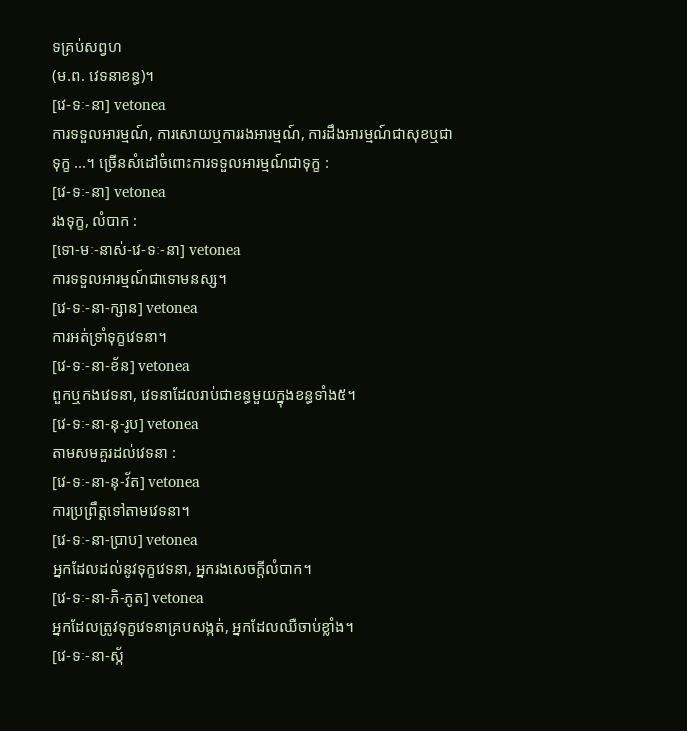ទគ្រប់សព្វហ
(ម.ព. វេទនាខន្ធ)។
[វេ-ទៈ-នា] vetonea
ការទទួលអារម្មណ៍, ការសោយឬការរងអារម្មណ៍, ការដឹងអារម្មណ៍ជាសុខឬជាទុក្ខ ...។ ច្រើនសំដៅចំពោះការទទួលអារម្មណ៍ជាទុក្ខ :
[វេ-ទៈ-នា] vetonea
រងទុក្ខ, លំបាក :
[ទោ-មៈ-នាស់-វេ-ទៈ-នា] vetonea
ការទទួលអារម្មណ៍ជាទោមនស្ស។
[វេ-ទៈ-នា-ក្សាន] vetonea
ការអត់ទ្រាំទុក្ខវេទនា។
[វេ-ទៈ-នា-ខ័ន] vetonea
ពួកឬកងវេទនា, វេទនាដែលរាប់ជាខន្ធមួយក្នុងខន្ធទាំង៥។
[វេ-ទៈ-នា-នុ-រូប] vetonea
តាមសមគួរដល់វេទនា :
[វេ-ទៈ-នា-នុ-វ័ត] vetonea
ការប្រព្រឹត្តទៅតាមវេទនា។
[វេ-ទៈ-នា-ប្រាប] vetonea
អ្នកដែលដល់នូវទុក្ខវេទនា, អ្នករងសេចក្ដីលំបាក។
[វេ-ទៈ-នា-ភិ-ភូត] vetonea
អ្នកដែលត្រូវទុក្ខវេទនាគ្របសង្កត់, អ្នកដែលឈឺចាប់ខ្លាំង។
[វេ-ទៈ-នា-ស្ក័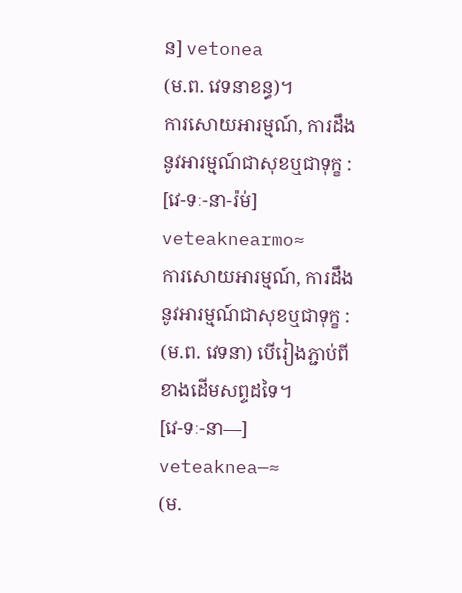ន] vetonea
(ម.ព. វេទនាខន្ធ)។
ការសោយអារម្មណ៍, ការដឹងនូវអារម្មណ៍ជាសុខឬជាទុក្ខ :
[វេ-ទៈ-នា-រ៉ម់] veteaknearmo≈
ការសោយអារម្មណ៍, ការដឹងនូវអារម្មណ៍ជាសុខឬជាទុក្ខ :
(ម.ព. វេទនា) បើរៀងភ្ជាប់ពីខាងដើមសព្ទដទៃ។
[វេ-ទៈ-នា—] veteaknea—≈
(ម.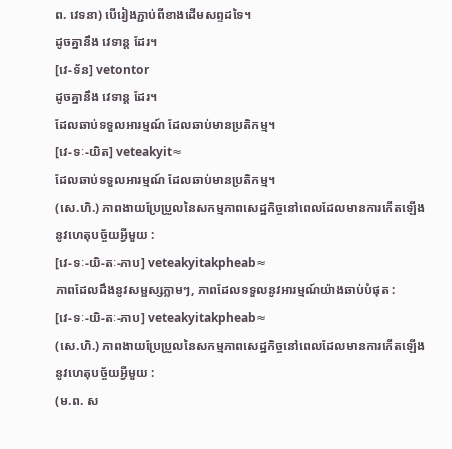ព. វេទនា) បើរៀងភ្ជាប់ពីខាងដើមសព្ទដទៃ។
ដូចគ្នានឹង វេទាន្ត ដែរ។
[វេ-ទ័ន] vetontor
ដូចគ្នានឹង វេទាន្ត ដែរ។
ដែលឆាប់ទទួលអារម្មណ៍ ដែលឆាប់មានប្រតិកម្ម។
[វេ-ទៈ-យិត] veteakyit≈
ដែលឆាប់ទទួលអារម្មណ៍ ដែលឆាប់មានប្រតិកម្ម។
(សេ.ហិ.) ភាពងាយប្រែប្រួលនៃសកម្មភាពសេដ្ឋកិច្ចនៅពេលដែលមានការកើតឡើងនូវហេតុបច្ច័យអ្វីមួយ :
[វេ-ទៈ-យិ-តៈ-ភាប] veteakyitakpheab≈
ភាពដែលដឹងនូវសម្ផស្សភ្លាមៗ, ភាពដែលទទួលនូវអារម្មណ៍យ៉ាងឆាប់បំផុត :
[វេ-ទៈ-យិ-តៈ-ភាប] veteakyitakpheab≈
(សេ.ហិ.) ភាពងាយប្រែប្រួលនៃសកម្មភាពសេដ្ឋកិច្ចនៅពេលដែលមានការកើតឡើងនូវហេតុបច្ច័យអ្វីមួយ :
(ម.ព. ស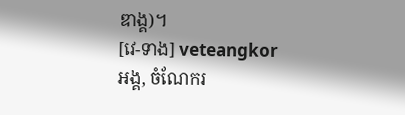ឌាង្គ)។
[វេ-ទាង] veteangkor
អង្គ, ចំណែករ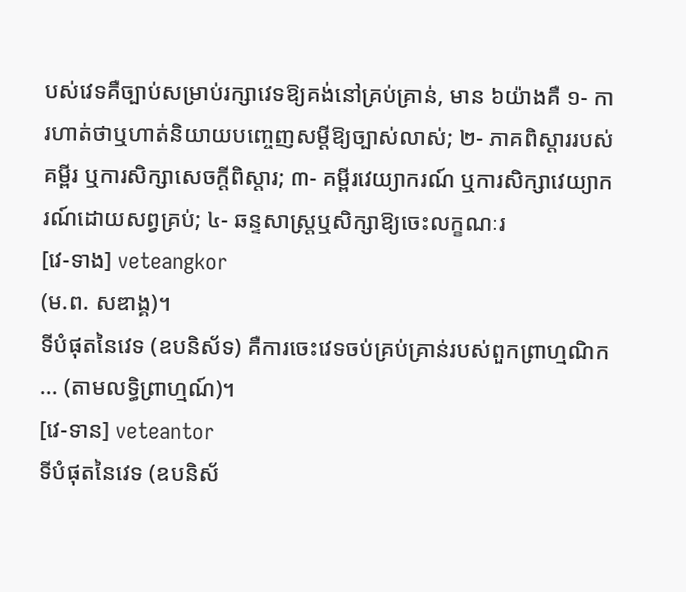បស់វេទគឺច្បាប់សម្រាប់រក្សាវេទឱ្យគង់នៅគ្រប់គ្រាន់, មាន ៦យ៉ាងគឺ ១- ការហាត់ថាឬហាត់និយាយបញ្ចេញសម្ដីឱ្យច្បាស់លាស់; ២- ភាគពិស្តាររបស់គម្ពីរ ឬការសិក្សាសេចក្ដីពិស្តារ; ៣- គម្ពីរវេយ្យាករណ៍ ឬការសិក្សាវេយ្យាករណ៍ដោយសព្វគ្រប់; ៤- ឆន្ទសាស្ត្រឬសិក្សាឱ្យចេះលក្ខណៈរ
[វេ-ទាង] veteangkor
(ម.ព. សឌាង្គ)។
ទីបំផុតនៃវេទ (ឧបនិស័ទ) គឺការចេះវេទចប់គ្រប់គ្រាន់របស់ពួកព្រាហ្មណិក ... (តាមលទ្ធិព្រាហ្មណ៍)។
[វេ-ទាន] veteantor
ទីបំផុតនៃវេទ (ឧបនិស័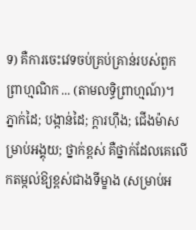ទ) គឺការចេះវេទចប់គ្រប់គ្រាន់របស់ពួកព្រាហ្មណិក ... (តាមលទ្ធិព្រាហ្មណ៍)។
ភ្នាក់ដៃ; បង្កាន់ដៃ; ក្ដារហ៊ឹង; ជើងម៉ាសម្រាប់អង្គុយ; ថ្នាក់ខ្ពស់ គឺថ្នាក់ដែលគេលើកតម្កល់ឱ្យខ្ពស់ជាងទីម្ខាង (សម្រាប់អ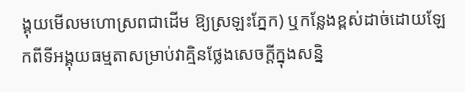ង្គុយមើលមហោស្រពជាដើម ឱ្យស្រឡះភ្នែក) ឬកន្លែងខ្ពស់ដាច់ដោយឡែកពីទីអង្គុយធម្មតាសម្រាប់វាគ្មិនថ្លែងសេចក្ដីក្នុងសន្និ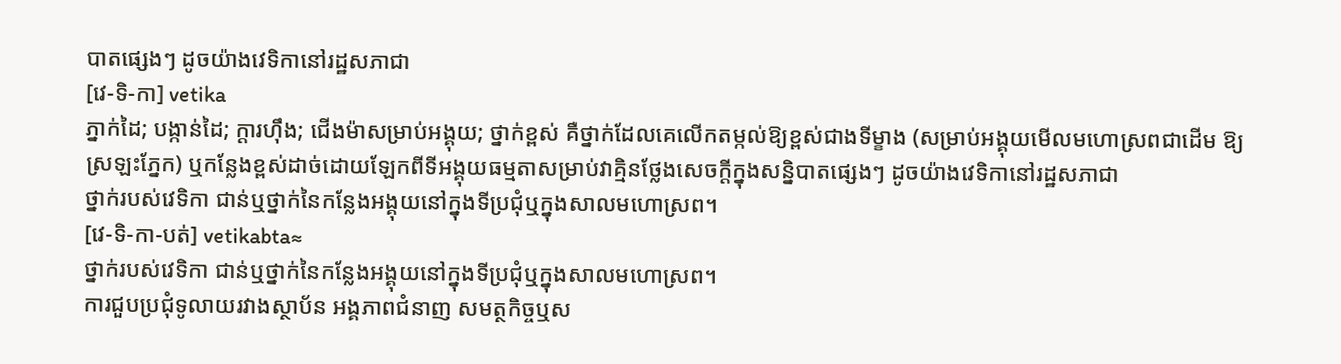បាតផ្សេងៗ ដូចយ៉ាងវេទិកានៅរដ្ឋសភាជា
[វេ-ទិ-កា] vetika
ភ្នាក់ដៃ; បង្កាន់ដៃ; ក្ដារហ៊ឹង; ជើងម៉ាសម្រាប់អង្គុយ; ថ្នាក់ខ្ពស់ គឺថ្នាក់ដែលគេលើកតម្កល់ឱ្យខ្ពស់ជាងទីម្ខាង (សម្រាប់អង្គុយមើលមហោស្រពជាដើម ឱ្យស្រឡះភ្នែក) ឬកន្លែងខ្ពស់ដាច់ដោយឡែកពីទីអង្គុយធម្មតាសម្រាប់វាគ្មិនថ្លែងសេចក្ដីក្នុងសន្និបាតផ្សេងៗ ដូចយ៉ាងវេទិកានៅរដ្ឋសភាជា
ថ្នាក់របស់វេទិកា ជាន់ឬថ្នាក់នៃកន្លែងអង្គុយនៅក្នុងទីប្រជុំឬក្នុងសាលមហោស្រព។
[វេ-ទិ-កា-បត់] vetikabta≈
ថ្នាក់របស់វេទិកា ជាន់ឬថ្នាក់នៃកន្លែងអង្គុយនៅក្នុងទីប្រជុំឬក្នុងសាលមហោស្រព។
ការជួបប្រជុំទូលាយរវាងស្ថាប័ន អង្គភាពជំនាញ សមត្ថកិច្ចឬស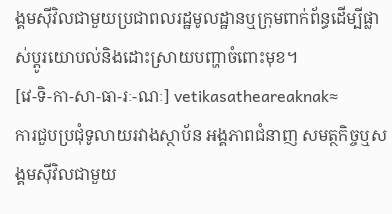ង្គមស៊ីវិលជាមួយប្រជាពលរដ្ឋមូលដ្ឋានឬក្រុមពាក់ព័ន្ធដើម្បីផ្លាស់ប្ដូរយោបល់និងដោះស្រាយបញ្ហាចំពោះមុខ។
[វេ-ទិ-កា-សា-ធា-រៈ-ណៈ] vetikasatheareaknak≈
ការជួបប្រជុំទូលាយរវាងស្ថាប័ន អង្គភាពជំនាញ សមត្ថកិច្ចឬសង្គមស៊ីវិលជាមួយ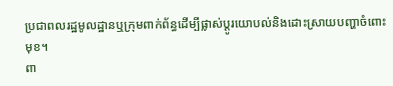ប្រជាពលរដ្ឋមូលដ្ឋានឬក្រុមពាក់ព័ន្ធដើម្បីផ្លាស់ប្ដូរយោបល់និងដោះស្រាយបញ្ហាចំពោះមុខ។
ពា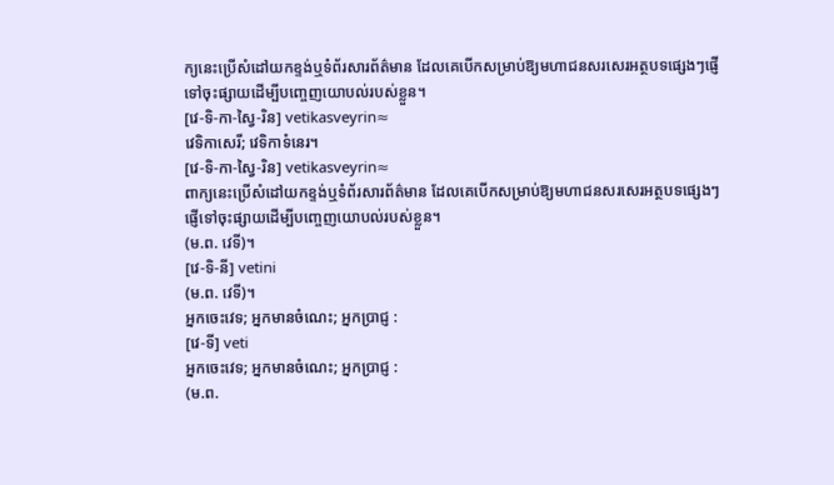ក្យនេះប្រើសំដៅយកខ្ទង់ឬទំព័រសារព័ត៌មាន ដែលគេបើកសម្រាប់ឱ្យមហាជនសរសេរអត្ថបទផ្សេងៗផ្ញើទៅចុះផ្សាយដើម្បីបញ្ចេញយោបល់របស់ខ្លួន។
[វេ-ទិ-កា-ស្វៃ-រិន] vetikasveyrin≈
វេទិកាសេរី; វេទិកាទំនេរ។
[វេ-ទិ-កា-ស្វៃ-រិន] vetikasveyrin≈
ពាក្យនេះប្រើសំដៅយកខ្ទង់ឬទំព័រសារព័ត៌មាន ដែលគេបើកសម្រាប់ឱ្យមហាជនសរសេរអត្ថបទផ្សេងៗផ្ញើទៅចុះផ្សាយដើម្បីបញ្ចេញយោបល់របស់ខ្លួន។
(ម.ព. វេទី)។
[វេ-ទិ-នី] vetini
(ម.ព. វេទី)។
អ្នកចេះវេទ; អ្នកមានចំណេះ; អ្នកប្រាជ្ញ :
[វេ-ទី] veti
អ្នកចេះវេទ; អ្នកមានចំណេះ; អ្នកប្រាជ្ញ :
(ម.ព.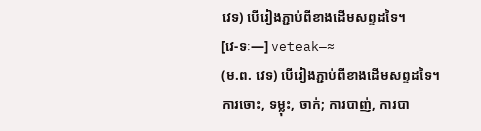វេទ) បើរៀងភ្ជាប់ពីខាងដើមសព្ទដទៃ។
[វេ-ទៈ—] veteak—≈
(ម.ព. វេទ) បើរៀងភ្ជាប់ពីខាងដើមសព្ទដទៃ។
ការចោះ, ទម្លុះ, ចាក់; ការបាញ់, ការបា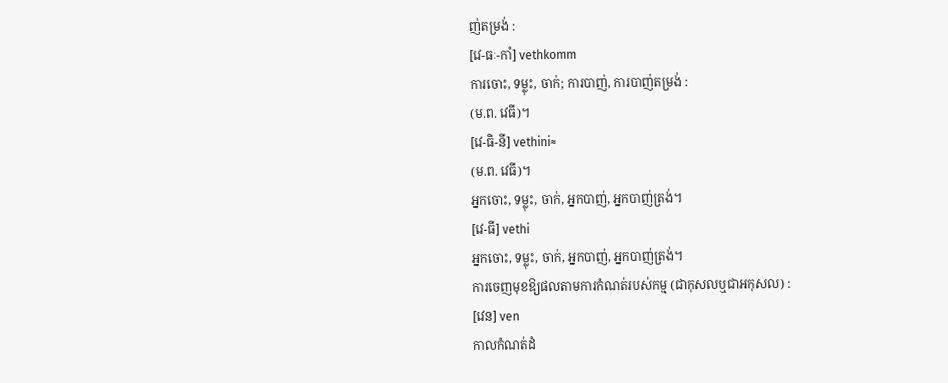ញ់តម្រង់ :
[វេ-ធៈ-កាំ] vethkomm
ការចោះ, ទម្លុះ, ចាក់; ការបាញ់, ការបាញ់តម្រង់ :
(ម.ព. វេធី)។
[វេ-ធិ-នី] vethini≈
(ម.ព. វេធី)។
អ្នកចោះ, ទម្លុះ, ចាក់, អ្នកបាញ់, អ្នកបាញ់ត្រង់។
[វេ-ធី] vethi
អ្នកចោះ, ទម្លុះ, ចាក់, អ្នកបាញ់, អ្នកបាញ់ត្រង់។
ការចេញមុខឱ្យផលតាមការកំណត់របស់កម្ម (ជាកុសលឬជាអកុសល) :
[វេន] ven
កាលកំណត់ដំ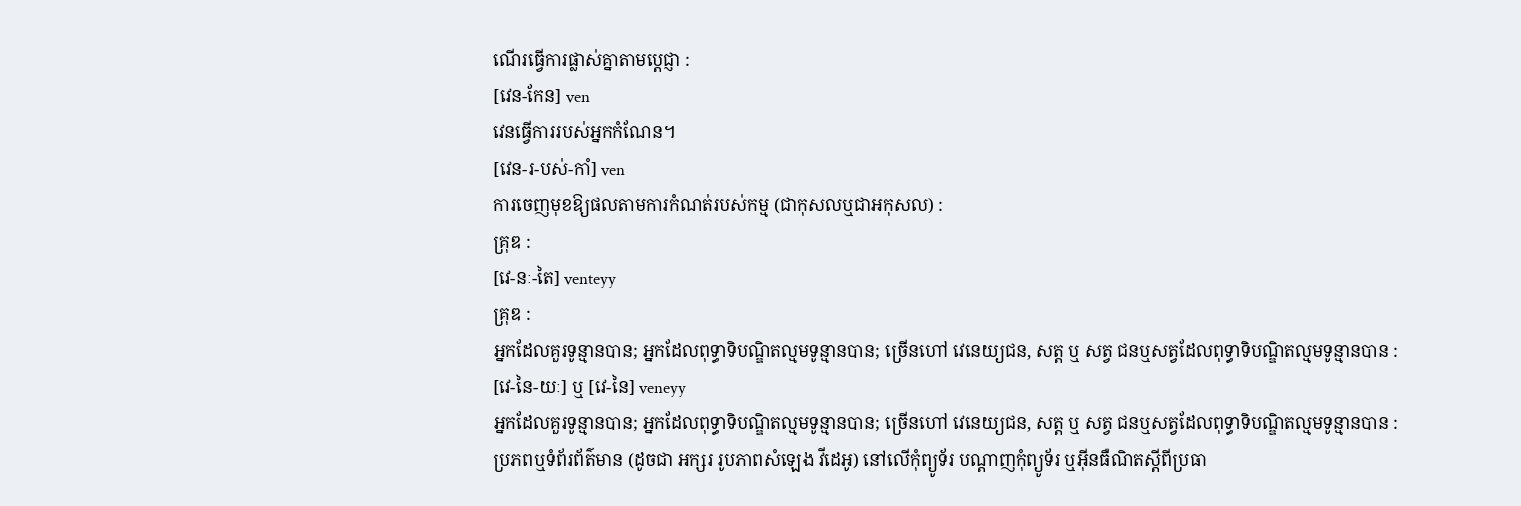ណើរធ្វើការផ្លាស់គ្នាតាមប្ដេជ្ញា :
[វេន-កែន] ven
វេនធ្វើការរបស់អ្នកកំណែន។
[វេន-រ-បស់-កាំ] ven
ការចេញមុខឱ្យផលតាមការកំណត់របស់កម្ម (ជាកុសលឬជាអកុសល) :
គ្រុឌ :
[វេ-នៈ-តៃ] venteyy
គ្រុឌ :
អ្នកដែលគួរទូន្មានបាន; អ្នកដែលពុទ្ធាទិបណ្ឌិតល្មមទូន្មានបាន; ច្រើនហៅ វេនេយ្យជន, សត្ត ឬ សត្វ ជនឬសត្វដែលពុទ្ធាទិបណ្ឌិតល្មមទូន្មានបាន :
[វេ-នៃ-យៈ] ឬ [វេ-នៃ] veneyy
អ្នកដែលគួរទូន្មានបាន; អ្នកដែលពុទ្ធាទិបណ្ឌិតល្មមទូន្មានបាន; ច្រើនហៅ វេនេយ្យជន, សត្ត ឬ សត្វ ជនឬសត្វដែលពុទ្ធាទិបណ្ឌិតល្មមទូន្មានបាន :
ប្រភពឬទំព័រព័ត៌មាន (ដូចជា អក្សរ រូបភាពសំឡេង វីដេអូ) នៅលើកុំព្យូទ័រ បណ្ដាញកុំព្យូទ័រ ឬអ៊ីនធឺណិតស្ដីពីប្រធា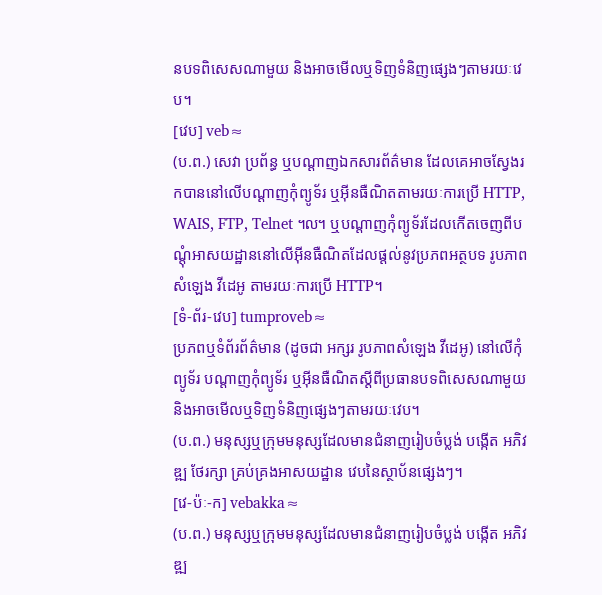នបទពិសេសណាមួយ និងអាចមើលឬទិញទំនិញផ្សេងៗតាមរយៈវេប។
[វេប] veb≈
(ប.ព.) សេវា ប្រព័ន្ធ ឬបណ្ដាញឯកសារព័ត៌មាន ដែលគេអាចស្វែងរកបាននៅលើបណ្ដាញកុំព្យូទ័រ ឬអ៊ីនធឺណិតតាមរយៈការប្រើ HTTP, WAIS, FTP, Telnet ៘ ឬបណ្ដាញកុំព្យូទ័រដែលកើតចេញពីបណ្ដុំអាសយដ្ឋាននៅលើអ៊ីនធឺណិតដែលផ្ដល់នូវប្រភពអត្ថបទ រូបភាព សំឡេង វីដេអូ តាមរយៈការប្រើ HTTP។
[ទំ-ព័រ-វេប] tumproveb≈
ប្រភពឬទំព័រព័ត៌មាន (ដូចជា អក្សរ រូបភាពសំឡេង វីដេអូ) នៅលើកុំព្យូទ័រ បណ្ដាញកុំព្យូទ័រ ឬអ៊ីនធឺណិតស្ដីពីប្រធានបទពិសេសណាមួយ និងអាចមើលឬទិញទំនិញផ្សេងៗតាមរយៈវេប។
(ប.ព.) មនុស្សឬក្រុមមនុស្សដែលមានជំនាញរៀបចំប្លង់ បង្កើត អភិវឌ្ឍ ថែរក្សា គ្រប់គ្រងអាសយដ្ឋាន វេបនៃស្ថាប័នផ្សេងៗ។
[វេ-ប៉ៈ-ក] vebakka≈
(ប.ព.) មនុស្សឬក្រុមមនុស្សដែលមានជំនាញរៀបចំប្លង់ បង្កើត អភិវឌ្ឍ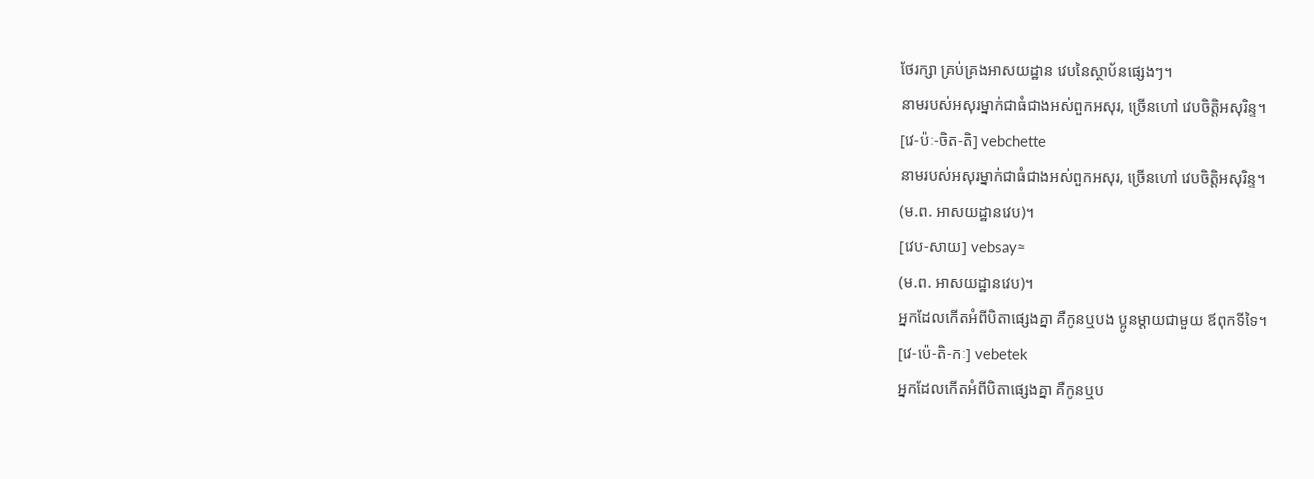ថែរក្សា គ្រប់គ្រងអាសយដ្ឋាន វេបនៃស្ថាប័នផ្សេងៗ។
នាមរបស់អសុរម្នាក់ជាធំជាងអស់ពួកអសុរ, ច្រើនហៅ វេបចិត្តិអសុរិន្ទ។
[វេ-ប៉ៈ-ចិត-តិ] vebchette
នាមរបស់អសុរម្នាក់ជាធំជាងអស់ពួកអសុរ, ច្រើនហៅ វេបចិត្តិអសុរិន្ទ។
(ម.ព. អាសយដ្ឋានវេប)។
[វេប-សាយ] vebsay≈
(ម.ព. អាសយដ្ឋានវេប)។
អ្នកដែលកើតអំពីបិតាផ្សេងគ្នា គឺកូនឬបង ប្អូនម្ដាយជាមួយ ឪពុកទីទៃ។
[វេ-ប៉េ-តិ-កៈ] vebetek
អ្នកដែលកើតអំពីបិតាផ្សេងគ្នា គឺកូនឬប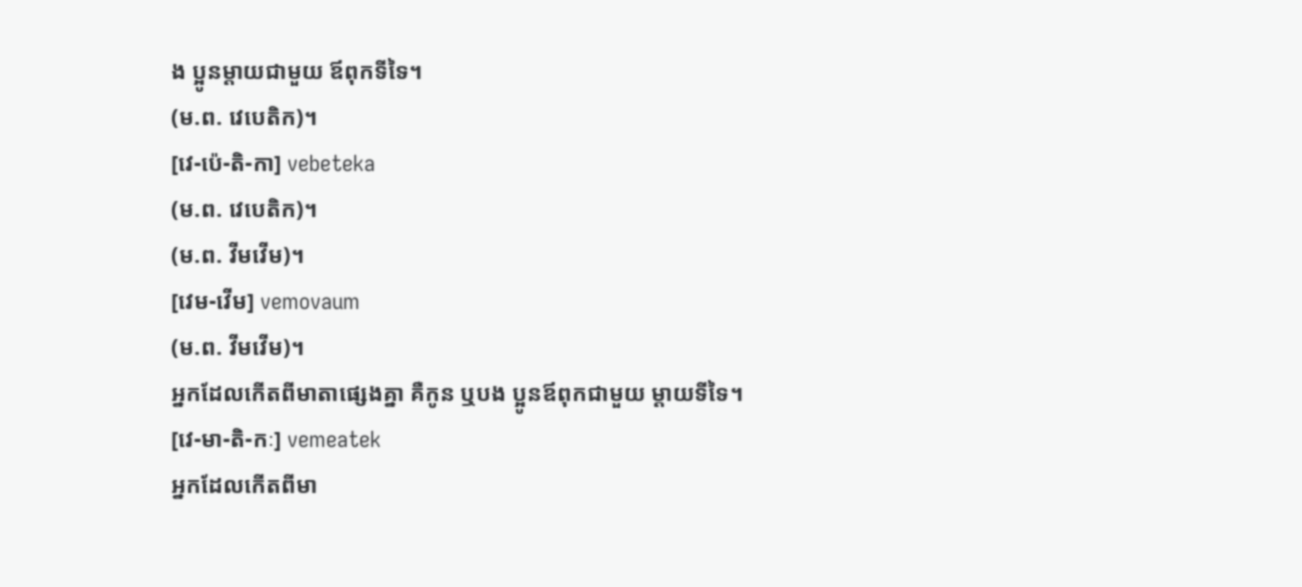ង ប្អូនម្ដាយជាមួយ ឪពុកទីទៃ។
(ម.ព. វេបេតិក)។
[វេ-ប៉េ-តិ-កា] vebeteka
(ម.ព. វេបេតិក)។
(ម.ព. វីមវើម)។
[វេម-វើម] vemovaum
(ម.ព. វីមវើម)។
អ្នកដែលកើតពីមាតាផ្សេងគ្នា គឺកូន ឬបង ប្អូនឪពុកជាមួយ ម្ដាយទីទៃ។
[វេ-មា-តិ-កៈ] vemeatek
អ្នកដែលកើតពីមា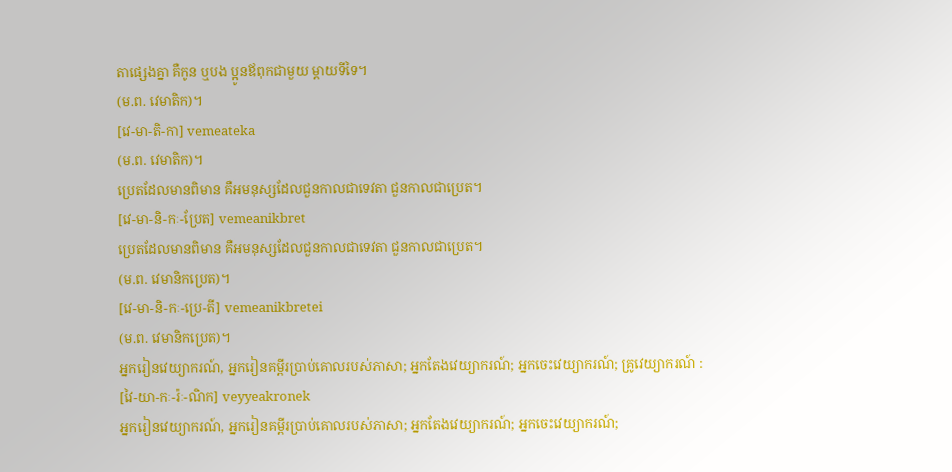តាផ្សេងគ្នា គឺកូន ឬបង ប្អូនឪពុកជាមួយ ម្ដាយទីទៃ។
(ម.ព. វេមាតិក)។
[វេ-មា-តិ-កា] vemeateka
(ម.ព. វេមាតិក)។
ប្រេតដែលមានពិមាន គឺអមនុស្សដែលជួនកាលជាទេវតា ជួនកាលជាប្រេត។
[វេ-មា-និ-កៈ-ប្រែត] vemeanikbret
ប្រេតដែលមានពិមាន គឺអមនុស្សដែលជួនកាលជាទេវតា ជួនកាលជាប្រេត។
(ម.ព. វេមានិកប្រេត)។
[វេ-មា-និ-កៈ-ប្រេ-តី] vemeanikbretei
(ម.ព. វេមានិកប្រេត)។
អ្នករៀនវេយ្យាករណ៍, អ្នករៀនគម្ពីរប្រាប់គោលរបស់ភាសា; អ្នកតែងវេយ្យាករណ៍; អ្នកចេះវេយ្យាករណ៍; គ្រូវេយ្យាករណ៍ :
[វៃ-យា-កៈ-រ៉ៈ-ណិក] veyyeakronek
អ្នករៀនវេយ្យាករណ៍, អ្នករៀនគម្ពីរប្រាប់គោលរបស់ភាសា; អ្នកតែងវេយ្យាករណ៍; អ្នកចេះវេយ្យាករណ៍;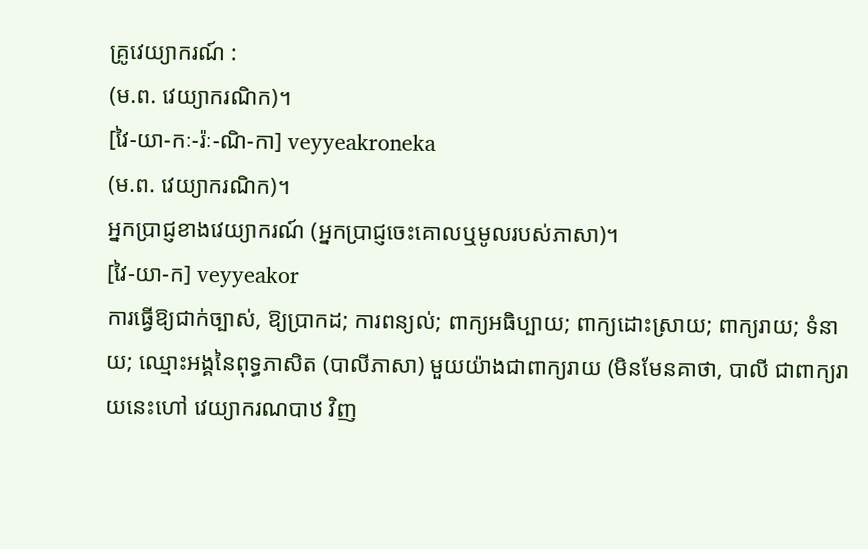គ្រូវេយ្យាករណ៍ :
(ម.ព. វេយ្យាករណិក)។
[វៃ-យា-កៈ-រ៉ៈ-ណិ-កា] veyyeakroneka
(ម.ព. វេយ្យាករណិក)។
អ្នកប្រាជ្ញខាងវេយ្យាករណ៍ (អ្នកប្រាជ្ញចេះគោលឬមូលរបស់ភាសា)។
[វៃ-យា-ក] veyyeakor
ការធ្វើឱ្យជាក់ច្បាស់, ឱ្យប្រាកដ; ការពន្យល់; ពាក្យអធិប្បាយ; ពាក្យដោះស្រាយ; ពាក្យរាយ; ទំនាយ; ឈ្មោះអង្គនៃពុទ្ធភាសិត (បាលីភាសា) មួយយ៉ាងជាពាក្យរាយ (មិនមែនគាថា, បាលី ជាពាក្យរាយនេះហៅ វេយ្យាករណបាឋ វិញ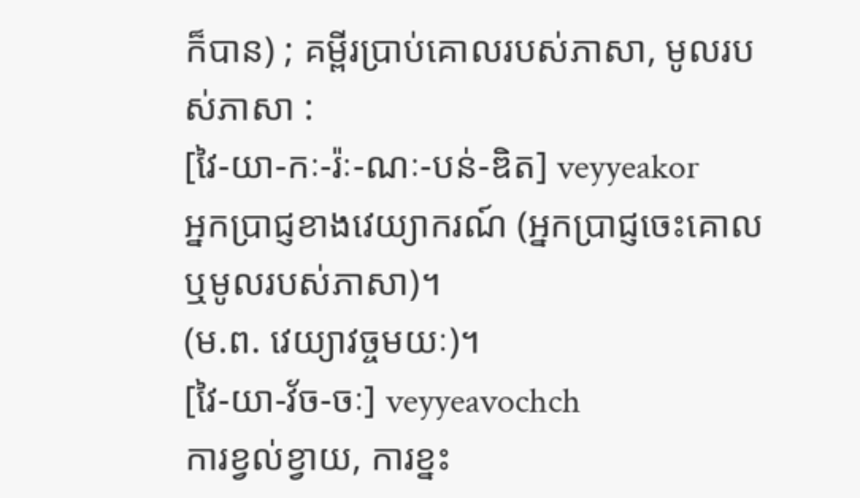ក៏បាន) ; គម្ពីរប្រាប់គោលរបស់ភាសា, មូលរបស់ភាសា :
[វៃ-យា-កៈ-រ៉ៈ-ណៈ-បន់-ឌិត] veyyeakor
អ្នកប្រាជ្ញខាងវេយ្យាករណ៍ (អ្នកប្រាជ្ញចេះគោលឬមូលរបស់ភាសា)។
(ម.ព. វេយ្យាវច្ចមយៈ)។
[វៃ-យា-វ័ច-ចៈ] veyyeavochch
ការខ្វល់ខ្វាយ, ការខ្នះ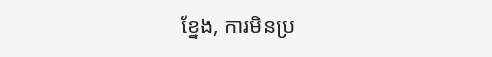ខ្នែង, ការមិនប្រ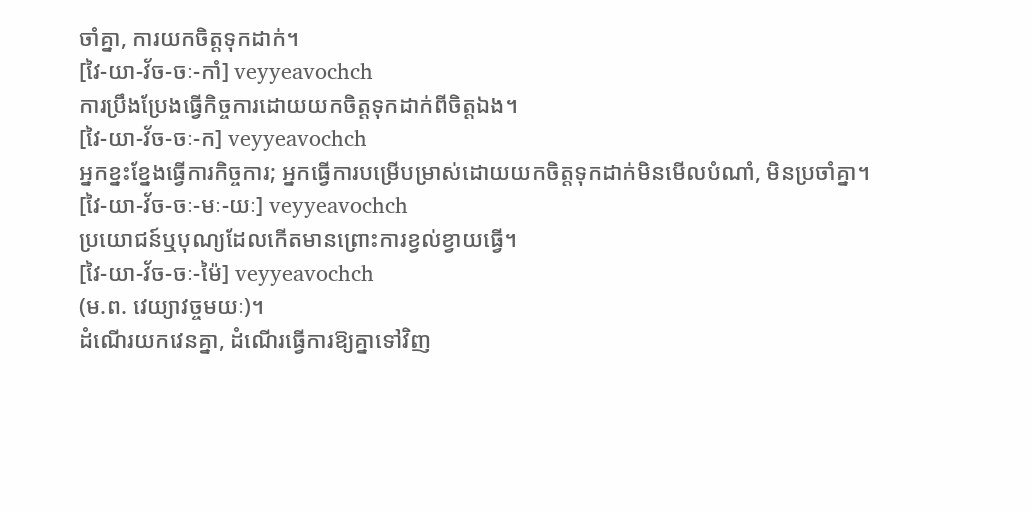ចាំគ្នា, ការយកចិត្តទុកដាក់។
[វៃ-យា-វ័ច-ចៈ-កាំ] veyyeavochch
ការប្រឹងប្រែងធ្វើកិច្ចការដោយយកចិត្តទុកដាក់ពីចិត្តឯង។
[វៃ-យា-វ័ច-ចៈ-ក] veyyeavochch
អ្នកខ្នះខ្នែងធ្វើការកិច្ចការ; អ្នកធ្វើការបម្រើបម្រាស់ដោយយកចិត្តទុកដាក់មិនមើលបំណាំ, មិនប្រចាំគ្នា។
[វៃ-យា-វ័ច-ចៈ-មៈ-យៈ] veyyeavochch
ប្រយោជន៍ឬបុណ្យដែលកើតមានព្រោះការខ្វល់ខ្វាយធ្វើ។
[វៃ-យា-វ័ច-ចៈ-ម៉ៃ] veyyeavochch
(ម.ព. វេយ្យាវច្ចមយៈ)។
ដំណើរយកវេនគ្នា, ដំណើរធ្វើការឱ្យគ្នាទៅវិញ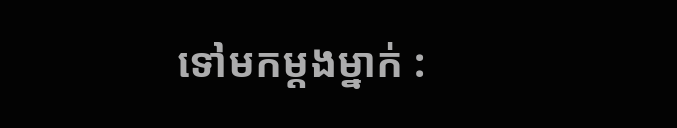ទៅមកម្ដងម្នាក់ :